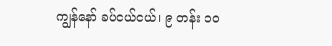ကျွန်နော် ခပ်ငယ်ငယ်၊ ၉ တန်း ၁ဝ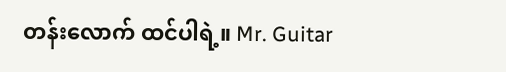တန်းလောက် ထင်ပါရဲ့။ Mr. Guitar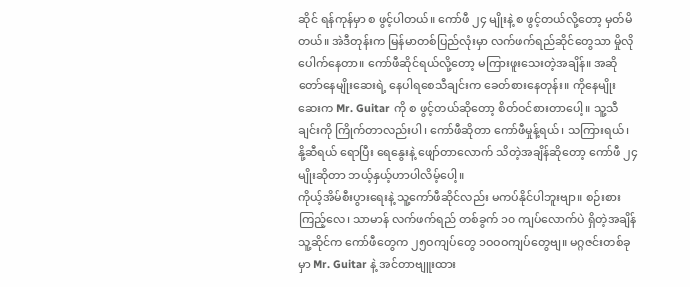ဆိုင် ရန်ကုန်မှာ စ ဖွင့်ပါတယ်။ ကော်ဖီ ၂၄ မျိုးနဲ့ စ ဖွင့်တယ်လို့တော့ မှတ်မိတယ်။ အဲဒီတုန်းက မြန်မာတစ်ပြည်လုံးမှာ လက်ဖက်ရည်ဆိုင်တွေသာ မှိုလိုပေါက်နေတာ။ ကော်ဖီဆိုင်ရယ်လို့တော့ မကြားဖူးသေးတဲ့အချိန်။ အဆိုတော်နေမျိုးဆေးရဲ့ နေပါရစေသီချင်းက ခေတ်စားနေတုန်း။ ကိုနေမျိုးဆေးက Mr. Guitar ကို စ ဖွင့်တယ်ဆိုတော့ စိတ်ဝင်စားတာပေါ့။ သူ့သီချင်းကို ကြိုက်တာလည်းပါ၊ ကော်ဖီဆိုတာ ကော်ဖီမှုန့်ရယ်၊ သကြားရယ်၊ နို့ဆီရယ် ရောပြီး ရေနွေးနဲ့ ဖျော်တာလောက် သိတဲ့အချိန်ဆိုတော့ ကော်ဖီ ၂၄မျိုးဆိုတာ ဘယ့်နှယ့်ဟာပါလိမ့်ပေါ့။
ကိုယ့်အိမ်စီးပွားရေးနဲ့ သူ့ကော်ဖီဆိုင်လည်း မကပ်နိုင်ပါဘူးဗျာ။ စဉ်းစားကြည့်လေ၊ သာမာန် လက်ဖက်ရည် တစ်ခွက် ၁၀ ကျပ်လောက်ပဲ ရှိတဲ့အချိန် သူ့ဆိုင်က ကော်ဖီတွေက ၂၅ဝကျပ်တွေ ၁ဝဝဝကျပ်တွေဗျ။ မဂ္ဂဇင်းတစ်ခုမှာ Mr. Guitar နဲ့ အင်တာဗျူးထား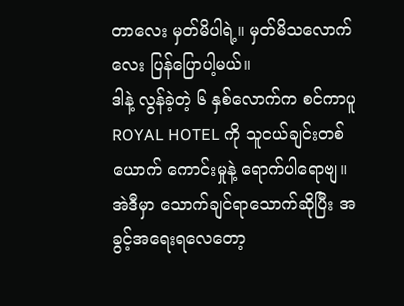တာလေး မှတ်မိပါရဲ့။ မှတ်မိသလောက်လေး ပြန်ပြောပါ့မယ်။
ဒါနဲ့ လွန်ခဲ့တဲ့ ၆ နှစ်လောက်က စင်ကာပူ ROYAL HOTEL ကို သူငယ်ချင်းတစ်ယောက် ကောင်းမှုနဲ့ ရောက်ပါရောဗျ။ အဲဒီမှာ သောက်ချင်ရာသောက်ဆိုပြီး အခွင့်အရေးရလေတော့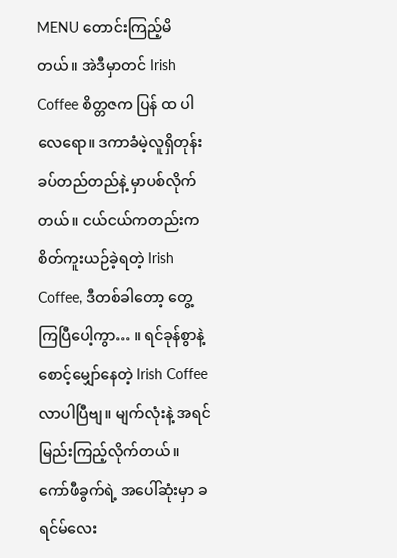MENU တောင်းကြည့်မိတယ်။ အဲဒီမှာတင် Irish Coffee စိတ္တဇက ပြန် ထ ပါလေရော။ ဒကာခံမဲ့လူရှိတုန်း ခပ်တည်တည်နဲ့ မှာပစ်လိုက်တယ်။ ငယ်ငယ်ကတည်းက စိတ်ကူးယဉ်ခဲ့ရတဲ့ Irish Coffee, ဒီတစ်ခါတော့ တွေ့ကြပြီပေါ့ကွာ… ။ ရင်ခုန်စွာနဲ့ စောင့်မျှော်နေတဲ့ Irish Coffee လာပါပြီဗျ။ မျက်လုံးနဲ့ အရင်မြည်းကြည့်လိုက်တယ်။ ကော်ဖီခွက်ရဲ့ အပေါ်ဆုံးမှာ ခရင်မ်လေး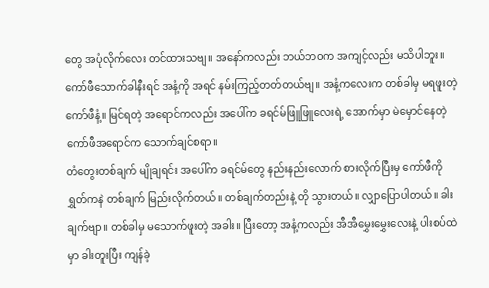တွေ အပုံလိုက်လေး တင်ထားသဗျ။ အနော်ကလည်း ဘယ်ဘဝက အကျင့်လည်း မသိပါဘူး။ ကော်ဖီသောက်ခါနီးရင် အနံ့ကို အရင် နမ်းကြည့်တတ်တယ်ဗျ။ အနံ့ကလေးက တစ်ခါမှ မရဖူးတဲ့ ကော်ဖီနံ့။ မြင်ရတဲ့ အရောင်ကလည်း အပေါ်က ခရင်မ်ဖြူဖြူလေးရဲ့ အောက်မှာ မဲမှောင်နေတဲ့ ကော်ဖီအရောင်က သောက်ချင်စရာ။
တံတွေးတစ်ချက် မျိုချရင်း အပေါ်က ခရင်မ်တွေ နည်းနည်းလောက် စားလိုက်ပြီးမှ ကော်ဖီကို ရွှတ်ကနဲ တစ်ချက် မြည်းလိုက်တယ်။ တစ်ချက်တည်းနဲ့ တို သွားတယ်။ လျှာပြောပါတယ်။ ခါးချက်ဗျာ။ တစ်ခါမှ မသောက်ဖူးတဲ့ အခါး။ ပြီးတော့ အနံ့ကလည်း အီအီမွှေးမွှေးလေးနဲ့ ပါးစပ်ထဲမှာ ခါးတူးပြီး ကျန်ခဲ့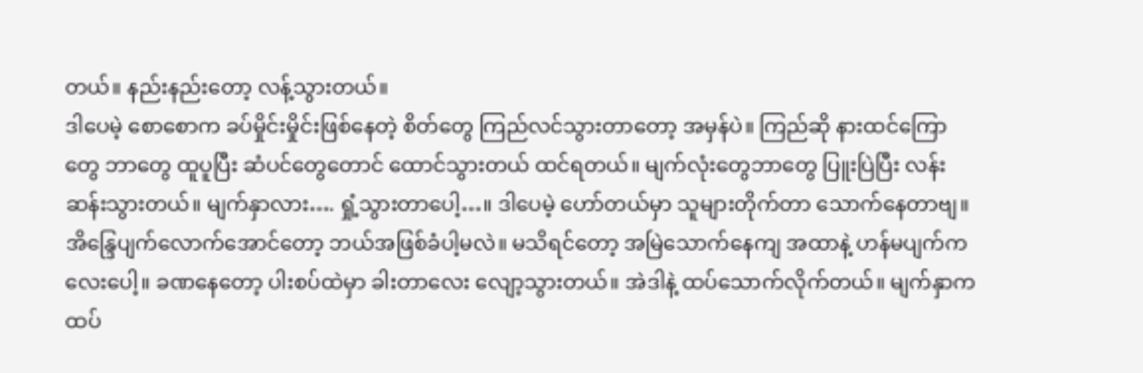တယ်။ နည်းနည်းတော့ လန့်သွားတယ်။
ဒါပေမဲ့ စောစောက ခပ်မှိုင်းမှိုင်းဖြစ်နေတဲ့ စိတ်တွေ ကြည်လင်သွားတာတော့ အမှန်ပဲ။ ကြည်ဆို နားထင်ကြောတွေ ဘာတွေ ထူပူပြီး ဆံပင်တွေတောင် ထောင်သွားတယ် ထင်ရတယ်။ မျက်လုံးတွေဘာတွေ ပြူးပြဲပြီး လန်းဆန်းသွားတယ်။ မျက်နှာလား…. ရှုံ့သွားတာပေါ့…။ ဒါပေမဲ့ ဟော်တယ်မှာ သူများတိုက်တာ သောက်နေတာဗျ။ အိန္ဒြေပျက်လောက်အောင်တော့ ဘယ်အဖြစ်ခံပါ့မလဲ။ မသိရင်တော့ အမြဲသောက်နေကျ အထာနဲ့ ဟန်မပျက်ကလေးပေါ့။ ခဏနေတော့ ပါးစပ်ထဲမှာ ခါးတာလေး လျော့သွားတယ်။ အဲဒါနဲ့ ထပ်သောက်လိုက်တယ်။ မျက်နှာက ထပ်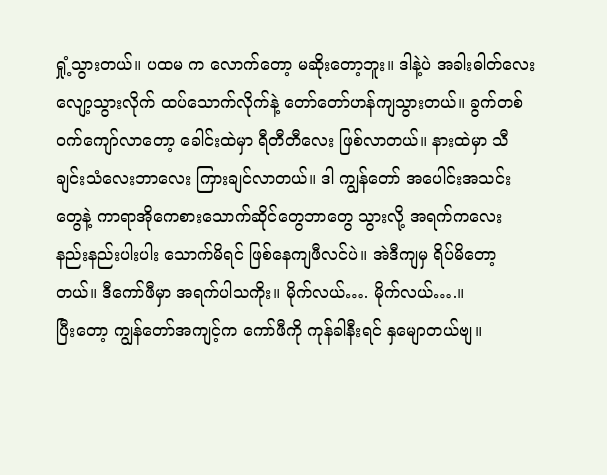ရှုံ့သွားတယ်။ ပထမ က လောက်တော့ မဆိုးတော့ဘူး။ ဒါနဲ့ပဲ အခါးဓါတ်လေး လျော့သွားလိုက် ထပ်သောက်လိုက်နဲ့ တော်တော်ဟန်ကျသွားတယ်။ ခွက်တစ်ဝက်ကျော်လာတော့ ခေါင်းထဲမှာ ရီတီတီလေး ဖြစ်လာတယ်။ နားထဲမှာ သီချင်းသံလေးဘာလေး ကြားချင်လာတယ်။ ဒါ ကျွန်တော် အပေါင်းအသင်းတွေနဲ့ ကာရာအိုကေစားသောက်ဆိုင်တွေဘာတွေ သွားလို့ အရက်ကလေး နည်းနည်းပါးပါး သောက်မိရင် ဖြစ်နေကျဖီလင်ပဲ။ အဲဒီကျမှ ရိပ်မိတော့တယ်။ ဒီကော်ဖီမှာ အရက်ပါသကိုး။ မိုက်လယ်…. မိုက်လယ်….။
ပြီးတော့ ကျွန်တော်အကျင့်က ကော်ဖီကို ကုန်ခါနီးရင် နှမျောတယ်ဗျ။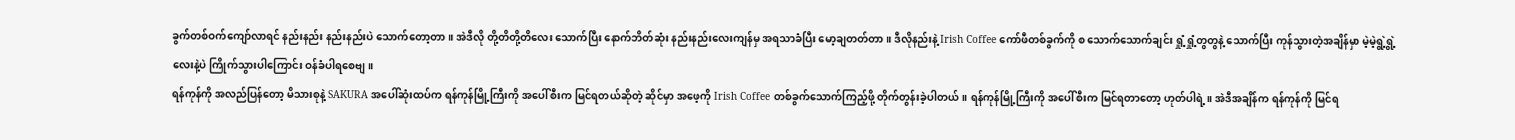ခွက်တစ်ဝက်ကျော်လာရင် နည်းနည်း နည်းနည်းပဲ သောက်တော့တာ။ အဲဒီလို တို့တိတို့တိလေး သောက်ပြီး နောက်ဘိတ်ဆုံး နည်းနည်းလေးကျန်မှ အရသာခံပြီး မော့ချတတ်တာ။ ဒီလိုနည်းနဲ့ Irish Coffee ကော်ဖီတစ်ခွက်ကို စ သောက်သောက်ချင်း ရှုံ့ရှုံ့တွတွနဲ့ သောက်ပြီး ကုန်သွားတဲ့အချိန်မှာ မဲ့မဲ့ရွဲ့ရွဲ့လေးနဲ့ပဲ ကြိုက်သွားပါကြောင်း ဝန်ခံပါရစေဗျ။
ရန်ကုန်ကို အလည်ပြန်တော့ မိသားစုနဲ့ SAKURA အပေါ်ဆုံးထပ်က ရန်ကုန်မြို့ကြီးကို အပေါ်စီးက မြင်ရတယ်ဆိုတဲ့ ဆိုင်မှာ အဖေ့ကို Irish Coffee တစ်ခွက်သောက်ကြည့်ဖို့ တိုက်တွန်းခဲ့ပါတယ်။ ရန်ကုန်မြို့ကြီးကို အပေါ်စီးက မြင်ရတာတော့ ဟုတ်ပါရဲ့။ အဲဒီအချိန်က ရန်ကုန်ကို မြင်ရ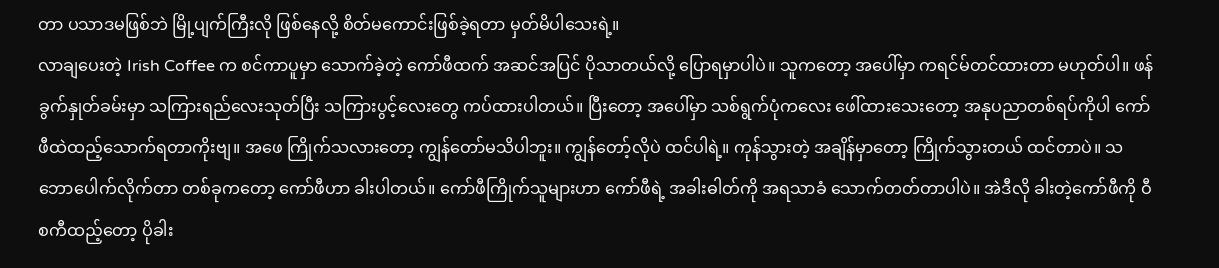တာ ပသာဒမဖြစ်ဘဲ မြို့ပျက်ကြီးလို ဖြစ်နေလို့ စိတ်မကောင်းဖြစ်ခဲ့ရတာ မှတ်မိပါသေးရဲ့။
လာချပေးတဲ့ Irish Coffee က စင်ကာပူမှာ သောက်ခဲ့တဲ့ ကော်ဖီထက် အဆင်အပြင် ပိုသာတယ်လို့ ပြောရမှာပါပဲ။ သူကတော့ အပေါ်မှာ ကရင်မ်တင်ထားတာ မဟုတ်ပါ။ ဖန်ခွက်နှုတ်ခမ်းမှာ သကြားရည်လေးသုတ်ပြီး သကြားပွင့်လေးတွေ ကပ်ထားပါတယ်။ ပြီးတော့ အပေါ်မှာ သစ်ရွက်ပုံကလေး ဖေါ်ထားသေးတော့ အနုပညာတစ်ရပ်ကိုပါ ကော်ဖီထဲထည့်သောက်ရတာကိုးဗျ။ အဖေ ကြိုက်သလားတော့ ကျွန်တော်မသိပါဘူး။ ကျွန်တော့်လိုပဲ ထင်ပါရဲ့။ ကုန်သွားတဲ့ အချိန်မှာတော့ ကြိုက်သွားတယ် ထင်တာပဲ။ သဘောပေါက်လိုက်တာ တစ်ခုကတော့ ကော်ဖီဟာ ခါးပါတယ်။ ကော်ဖီကြိုက်သူများဟာ ကော်ဖီရဲ့ အခါးဓါတ်ကို အရသာခံ သောက်တတ်တာပါပဲ။ အဲဒီလို ခါးတဲ့ကော်ဖီကို ဝီစကီထည့်တော့ ပိုခါး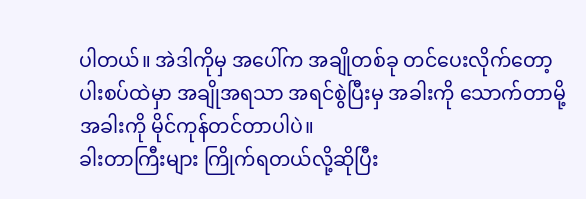ပါတယ်။ အဲဒါကိုမှ အပေါ်က အချိုတစ်ခု တင်ပေးလိုက်တော့ ပါးစပ်ထဲမှာ အချိုအရသာ အရင်စွဲပြီးမှ အခါးကို သောက်တာမို့ အခါးကို မိုင်ကုန်တင်တာပါပဲ။
ခါးတာကြီးများ ကြိုက်ရတယ်လို့ဆိုပြီး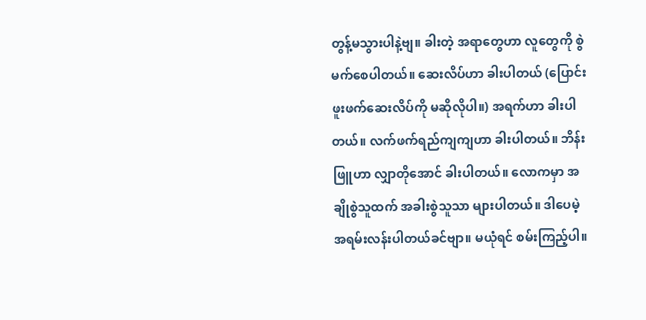တွန့်မသွားပါနဲ့ဗျ။ ခါးတဲ့ အရာတွေဟာ လူတွေကို စွဲမက်စေပါတယ်။ ဆေးလိပ်ဟာ ခါးပါတယ် (ပြောင်းဖူးဖက်ဆေးလိပ်ကို မဆိုလိုပါ။) အရက်ဟာ ခါးပါတယ်။ လက်ဖက်ရည်ကျကျဟာ ခါးပါတယ်။ ဘိန်းဖြူဟာ လျှာတိုအောင် ခါးပါတယ်။ လောကမှာ အချိုစွဲသူထက် အခါးစွဲသူသာ များပါတယ်။ ဒါပေမဲ့ အရမ်းလန်းပါတယ်ခင်ဗျာ။ မယုံရင် စမ်းကြည့်ပါ။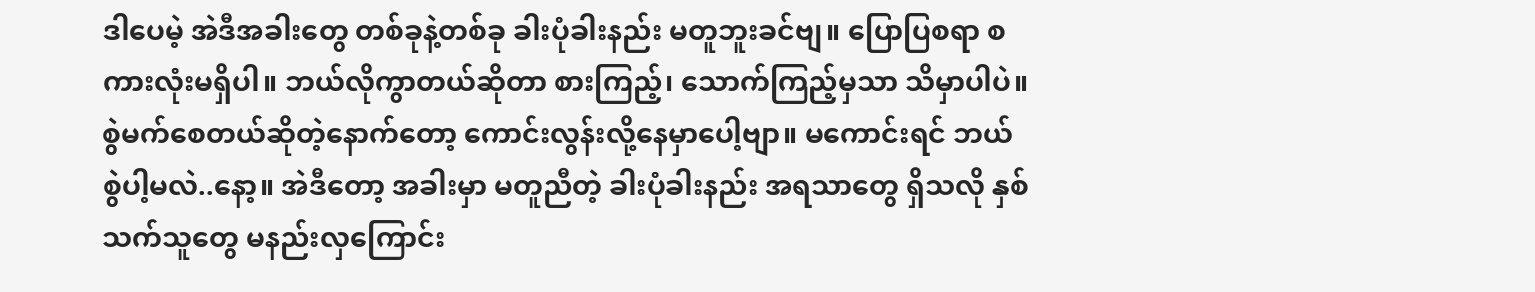ဒါပေမဲ့ အဲဒီအခါးတွေ တစ်ခုနဲ့တစ်ခု ခါးပုံခါးနည်း မတူဘူးခင်ဗျ။ ပြောပြစရာ စကားလုံးမရှိပါ။ ဘယ်လိုကွာတယ်ဆိုတာ စားကြည့်၊ သောက်ကြည့်မှသာ သိမှာပါပဲ။
စွဲမက်စေတယ်ဆိုတဲ့နောက်တော့ ကောင်းလွန်းလို့နေမှာပေါ့ဗျာ။ မကောင်းရင် ဘယ်စွဲပါ့မလဲ..နော့။ အဲဒီတော့ အခါးမှာ မတူညီတဲ့ ခါးပုံခါးနည်း အရသာတွေ ရှိသလို နှစ်သက်သူတွေ မနည်းလှကြောင်း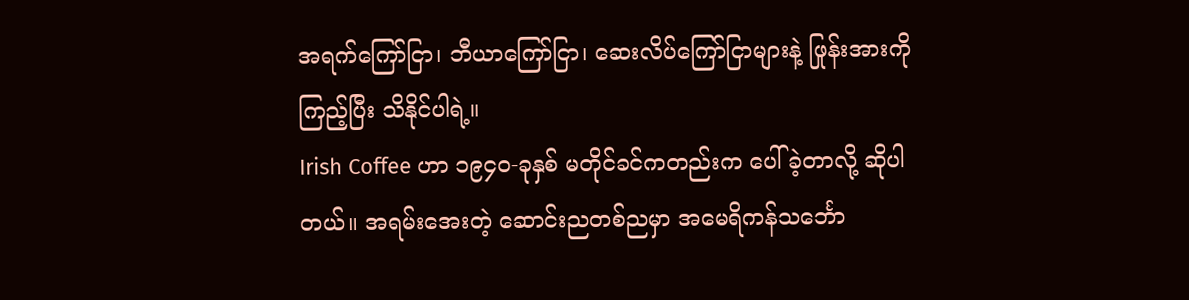အရက်ကြော်ငြာ၊ ဘီယာကြော်ငြာ၊ ဆေးလိပ်ကြော်ငြာများနဲ့ ဖြုန်းအားကိုကြည့်ပြီး သိနိုင်ပါရဲ့။
Irish Coffee ဟာ ၁၉၄၀-ခုနှစ် မတိုင်ခင်ကတည်းက ပေါ်ခဲ့တာလို့ ဆိုပါတယ်။ အရမ်းအေးတဲ့ ဆောင်းညတစ်ညမှာ အမေရိကန်သင်္ဘော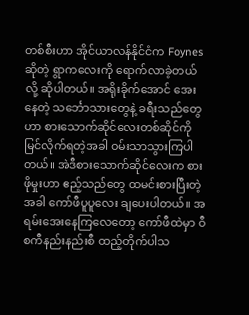တစ်စီးဟာ အိုင်ယာလန်နိုင်ငံက Foynes ဆိုတဲ့ ရွာကလေးကို ရောက်လာခဲ့တယ်လို့ ဆိုပါတယ်။ အရိုးခိုက်အောင် အေးနေတဲ့ သင်္ဘောသားတွေနဲ့ ခရီးသည်တွေဟာ စားသောက်ဆိုင်လေးတစ်ဆိုင်ကို မြင်လိုက်ရတဲ့အခါ ဝမ်းသာသွားကြပါတယ်။ အဲဒီစားသောက်ဆိုင်လေးက စားဖိုမှုးဟာ ဧည့်သည်တွေ ထမင်းစားပြီးတဲ့အခါ ကော်ဖီပူပူလေး ချပေးပါတယ်။ အရမ်းအေးနေကြလေတော့ ကော်ဖီထဲမှာ ဝီစကီနည်းနည်းစီ ထည့်တိုက်ပါသ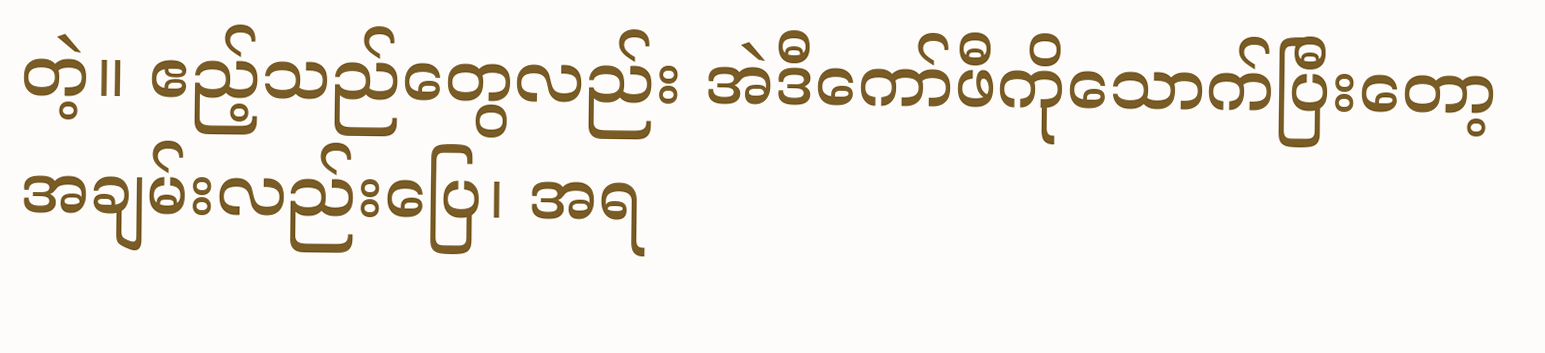တဲ့။ ဧည့်သည်တွေလည်း အဲဒီကော်ဖီကိုသောက်ပြီးတော့ အချမ်းလည်းပြေ၊ အရ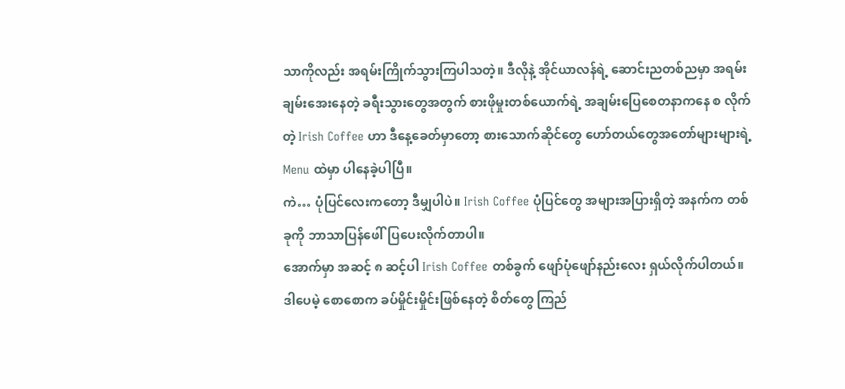သာကိုလည်း အရမ်းကြိုက်သွားကြပါသတဲ့။ ဒီလိုနဲ့ အိုင်ယာလန်ရဲ့ ဆောင်းညတစ်ညမှာ အရမ်းချမ်းအေးနေတဲ့ ခရီးသွားတွေအတွက် စားဖိုမှုးတစ်ယောက်ရဲ့ အချမ်းပြေစေတနာကနေ စ လိုက်တဲ့ Irish Coffee ဟာ ဒီနေ့ခေတ်မှာတော့ စားသောက်ဆိုင်တွေ ဟော်တယ်တွေအတော်များများရဲ့ Menu ထဲမှာ ပါနေခဲ့ပါပြီ။
ကဲ… ပုံပြင်လေးကတော့ ဒီမျှပါပဲ။ Irish Coffee ပုံပြင်တွေ အများအပြားရှိတဲ့ အနက်က တစ်ခုကို ဘာသာပြန်ဖေါ်ပြပေးလိုက်တာပါ။
အောက်မှာ အဆင့် ၈ ဆင့်ပါ Irish Coffee တစ်ခွက် ဖျော်ပုံဖျော်နည်းလေး ရှယ်လိုက်ပါတယ်။
ဒါပေမဲ့ စောစောက ခပ်မှိုင်းမှိုင်းဖြစ်နေတဲ့ စိတ်တွေ ကြည်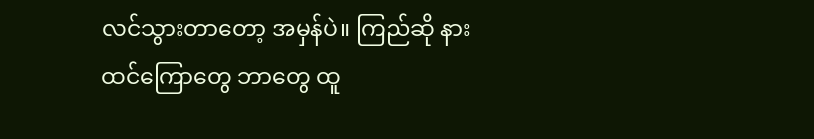လင်သွားတာတော့ အမှန်ပဲ။ ကြည်ဆို နားထင်ကြောတွေ ဘာတွေ ထူ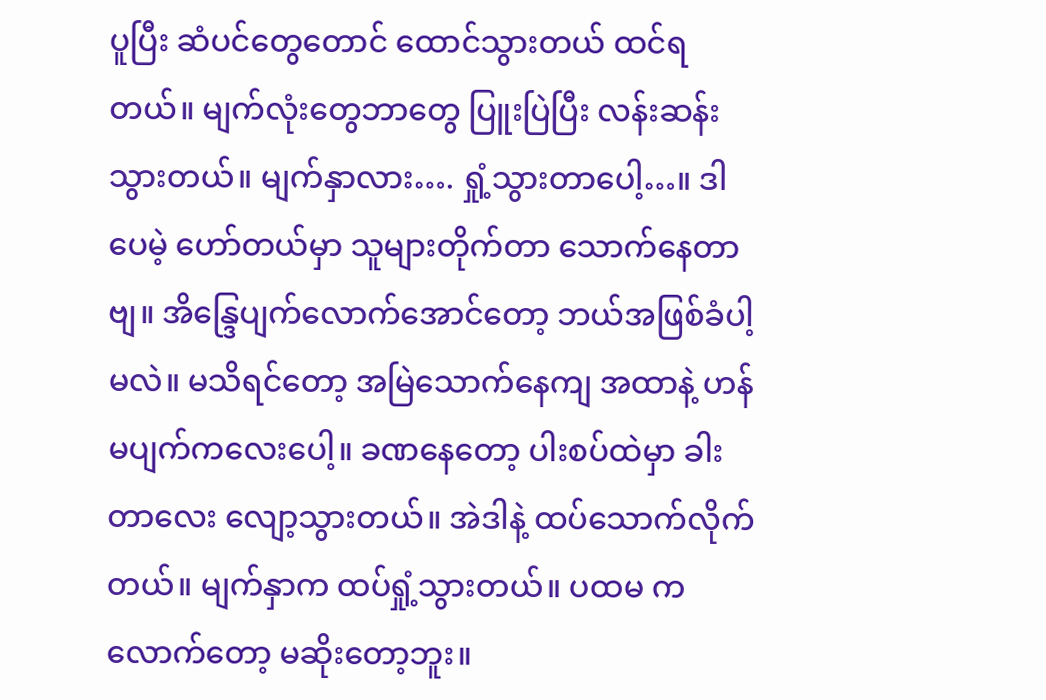ပူပြီး ဆံပင်တွေတောင် ထောင်သွားတယ် ထင်ရတယ်။ မျက်လုံးတွေဘာတွေ ပြူးပြဲပြီး လန်းဆန်းသွားတယ်။ မျက်နှာလား…. ရှုံ့သွားတာပေါ့…။ ဒါပေမဲ့ ဟော်တယ်မှာ သူများတိုက်တာ သောက်နေတာဗျ။ အိန္ဒြေပျက်လောက်အောင်တော့ ဘယ်အဖြစ်ခံပါ့မလဲ။ မသိရင်တော့ အမြဲသောက်နေကျ အထာနဲ့ ဟန်မပျက်ကလေးပေါ့။ ခဏနေတော့ ပါးစပ်ထဲမှာ ခါးတာလေး လျော့သွားတယ်။ အဲဒါနဲ့ ထပ်သောက်လိုက်တယ်။ မျက်နှာက ထပ်ရှုံ့သွားတယ်။ ပထမ က လောက်တော့ မဆိုးတော့ဘူး။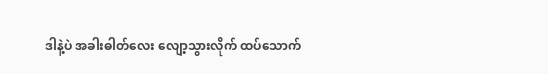ဒါနဲ့ပဲ အခါးဓါတ်လေး လျော့သွားလိုက် ထပ်သောက်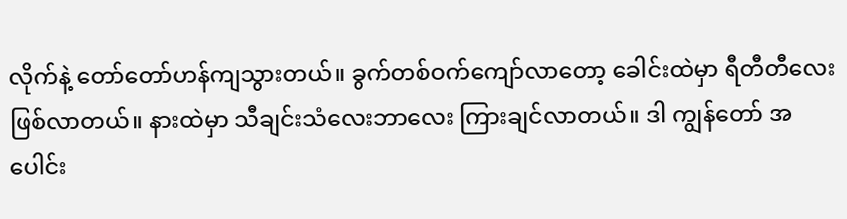လိုက်နဲ့ တော်တော်ဟန်ကျသွားတယ်။ ခွက်တစ်ဝက်ကျော်လာတော့ ခေါင်းထဲမှာ ရီတီတီလေး ဖြစ်လာတယ်။ နားထဲမှာ သီချင်းသံလေးဘာလေး ကြားချင်လာတယ်။ ဒါ ကျွန်တော် အပေါင်း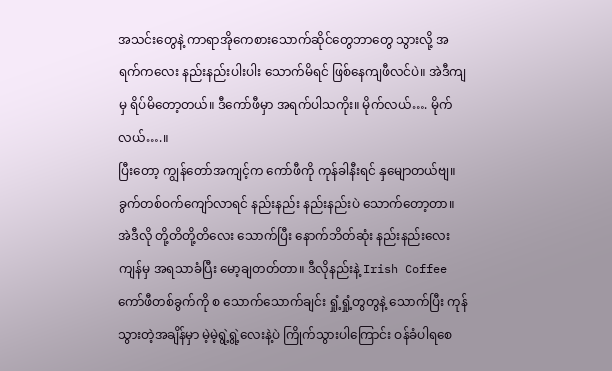အသင်းတွေနဲ့ ကာရာအိုကေစားသောက်ဆိုင်တွေဘာတွေ သွားလို့ အရက်ကလေး နည်းနည်းပါးပါး သောက်မိရင် ဖြစ်နေကျဖီလင်ပဲ။ အဲဒီကျမှ ရိပ်မိတော့တယ်။ ဒီကော်ဖီမှာ အရက်ပါသကိုး။ မိုက်လယ်…. မိုက်လယ်….။
ပြီးတော့ ကျွန်တော်အကျင့်က ကော်ဖီကို ကုန်ခါနီးရင် နှမျောတယ်ဗျ။ ခွက်တစ်ဝက်ကျော်လာရင် နည်းနည်း နည်းနည်းပဲ သောက်တော့တာ။ အဲဒီလို တို့တိတို့တိလေး သောက်ပြီး နောက်ဘိတ်ဆုံး နည်းနည်းလေးကျန်မှ အရသာခံပြီး မော့ချတတ်တာ။ ဒီလိုနည်းနဲ့ Irish Coffee ကော်ဖီတစ်ခွက်ကို စ သောက်သောက်ချင်း ရှုံ့ရှုံ့တွတွနဲ့ သောက်ပြီး ကုန်သွားတဲ့အချိန်မှာ မဲ့မဲ့ရွဲ့ရွဲ့လေးနဲ့ပဲ ကြိုက်သွားပါကြောင်း ဝန်ခံပါရစေ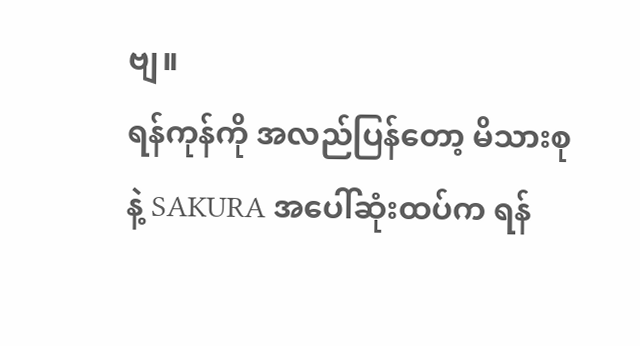ဗျ။
ရန်ကုန်ကို အလည်ပြန်တော့ မိသားစုနဲ့ SAKURA အပေါ်ဆုံးထပ်က ရန်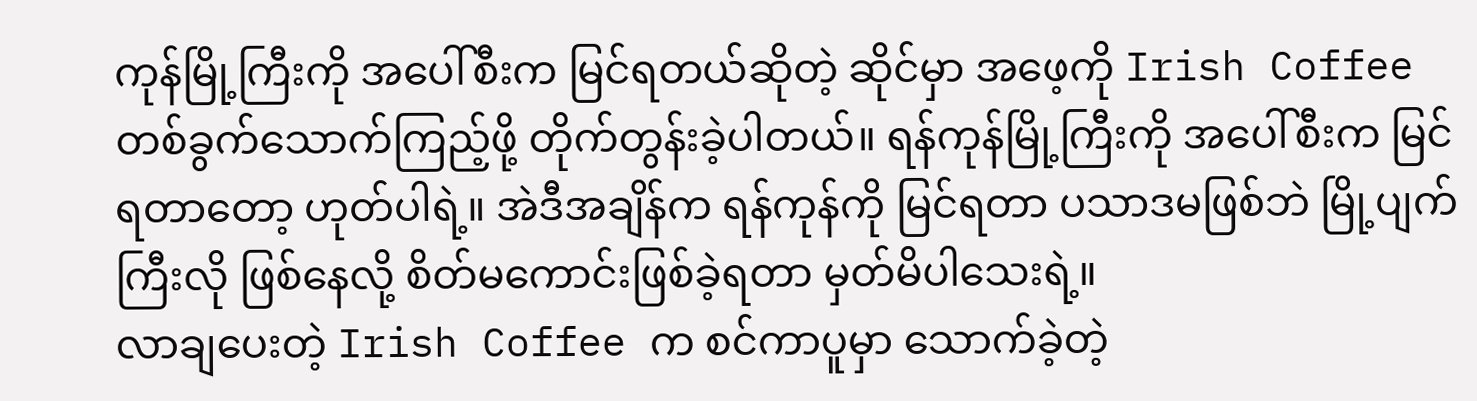ကုန်မြို့ကြီးကို အပေါ်စီးက မြင်ရတယ်ဆိုတဲ့ ဆိုင်မှာ အဖေ့ကို Irish Coffee တစ်ခွက်သောက်ကြည့်ဖို့ တိုက်တွန်းခဲ့ပါတယ်။ ရန်ကုန်မြို့ကြီးကို အပေါ်စီးက မြင်ရတာတော့ ဟုတ်ပါရဲ့။ အဲဒီအချိန်က ရန်ကုန်ကို မြင်ရတာ ပသာဒမဖြစ်ဘဲ မြို့ပျက်ကြီးလို ဖြစ်နေလို့ စိတ်မကောင်းဖြစ်ခဲ့ရတာ မှတ်မိပါသေးရဲ့။
လာချပေးတဲ့ Irish Coffee က စင်ကာပူမှာ သောက်ခဲ့တဲ့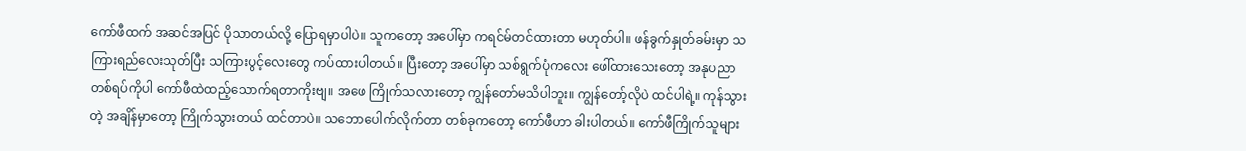ကော်ဖီထက် အဆင်အပြင် ပိုသာတယ်လို့ ပြောရမှာပါပဲ။ သူကတော့ အပေါ်မှာ ကရင်မ်တင်ထားတာ မဟုတ်ပါ။ ဖန်ခွက်နှုတ်ခမ်းမှာ သကြားရည်လေးသုတ်ပြီး သကြားပွင့်လေးတွေ ကပ်ထားပါတယ်။ ပြီးတော့ အပေါ်မှာ သစ်ရွက်ပုံကလေး ဖေါ်ထားသေးတော့ အနုပညာတစ်ရပ်ကိုပါ ကော်ဖီထဲထည့်သောက်ရတာကိုးဗျ။ အဖေ ကြိုက်သလားတော့ ကျွန်တော်မသိပါဘူး။ ကျွန်တော့်လိုပဲ ထင်ပါရဲ့။ ကုန်သွားတဲ့ အချိန်မှာတော့ ကြိုက်သွားတယ် ထင်တာပဲ။ သဘောပေါက်လိုက်တာ တစ်ခုကတော့ ကော်ဖီဟာ ခါးပါတယ်။ ကော်ဖီကြိုက်သူများ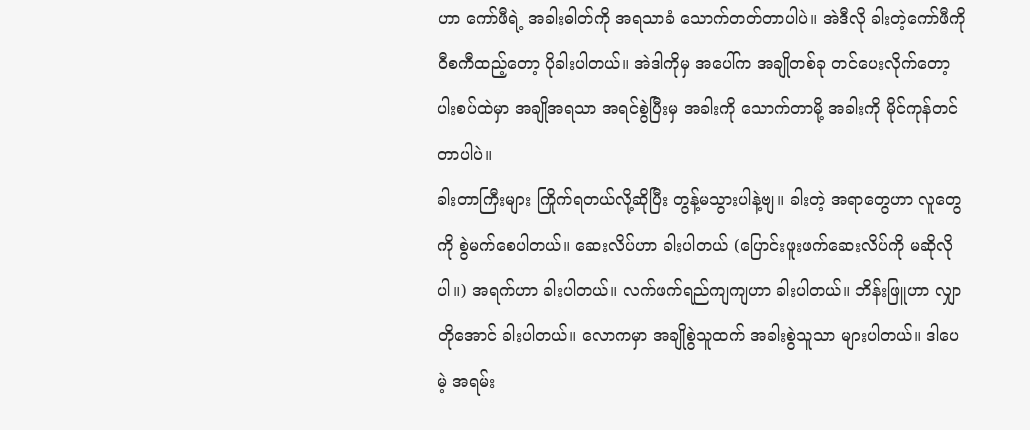ဟာ ကော်ဖီရဲ့ အခါးဓါတ်ကို အရသာခံ သောက်တတ်တာပါပဲ။ အဲဒီလို ခါးတဲ့ကော်ဖီကို ဝီစကီထည့်တော့ ပိုခါးပါတယ်။ အဲဒါကိုမှ အပေါ်က အချိုတစ်ခု တင်ပေးလိုက်တော့ ပါးစပ်ထဲမှာ အချိုအရသာ အရင်စွဲပြီးမှ အခါးကို သောက်တာမို့ အခါးကို မိုင်ကုန်တင်တာပါပဲ။
ခါးတာကြီးများ ကြိုက်ရတယ်လို့ဆိုပြီး တွန့်မသွားပါနဲ့ဗျ။ ခါးတဲ့ အရာတွေဟာ လူတွေကို စွဲမက်စေပါတယ်။ ဆေးလိပ်ဟာ ခါးပါတယ် (ပြောင်းဖူးဖက်ဆေးလိပ်ကို မဆိုလိုပါ။) အရက်ဟာ ခါးပါတယ်။ လက်ဖက်ရည်ကျကျဟာ ခါးပါတယ်။ ဘိန်းဖြူဟာ လျှာတိုအောင် ခါးပါတယ်။ လောကမှာ အချိုစွဲသူထက် အခါးစွဲသူသာ များပါတယ်။ ဒါပေမဲ့ အရမ်း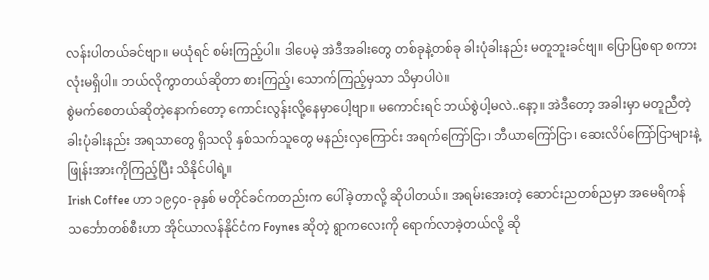လန်းပါတယ်ခင်ဗျာ။ မယုံရင် စမ်းကြည့်ပါ။ ဒါပေမဲ့ အဲဒီအခါးတွေ တစ်ခုနဲ့တစ်ခု ခါးပုံခါးနည်း မတူဘူးခင်ဗျ။ ပြောပြစရာ စကားလုံးမရှိပါ။ ဘယ်လိုကွာတယ်ဆိုတာ စားကြည့်၊ သောက်ကြည့်မှသာ သိမှာပါပဲ။
စွဲမက်စေတယ်ဆိုတဲ့နောက်တော့ ကောင်းလွန်းလို့နေမှာပေါ့ဗျာ။ မကောင်းရင် ဘယ်စွဲပါ့မလဲ..နော့။ အဲဒီတော့ အခါးမှာ မတူညီတဲ့ ခါးပုံခါးနည်း အရသာတွေ ရှိသလို နှစ်သက်သူတွေ မနည်းလှကြောင်း အရက်ကြော်ငြာ၊ ဘီယာကြော်ငြာ၊ ဆေးလိပ်ကြော်ငြာများနဲ့ ဖြုန်းအားကိုကြည့်ပြီး သိနိုင်ပါရဲ့။
Irish Coffee ဟာ ၁၉၄၀-ခုနှစ် မတိုင်ခင်ကတည်းက ပေါ်ခဲ့တာလို့ ဆိုပါတယ်။ အရမ်းအေးတဲ့ ဆောင်းညတစ်ညမှာ အမေရိကန်သင်္ဘောတစ်စီးဟာ အိုင်ယာလန်နိုင်ငံက Foynes ဆိုတဲ့ ရွာကလေးကို ရောက်လာခဲ့တယ်လို့ ဆို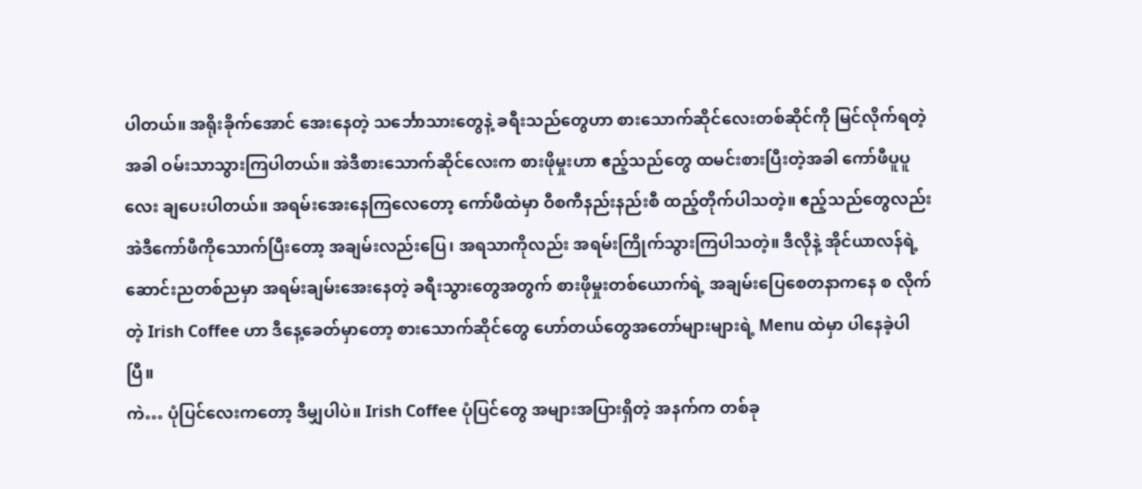ပါတယ်။ အရိုးခိုက်အောင် အေးနေတဲ့ သင်္ဘောသားတွေနဲ့ ခရီးသည်တွေဟာ စားသောက်ဆိုင်လေးတစ်ဆိုင်ကို မြင်လိုက်ရတဲ့အခါ ဝမ်းသာသွားကြပါတယ်။ အဲဒီစားသောက်ဆိုင်လေးက စားဖိုမှုးဟာ ဧည့်သည်တွေ ထမင်းစားပြီးတဲ့အခါ ကော်ဖီပူပူလေး ချပေးပါတယ်။ အရမ်းအေးနေကြလေတော့ ကော်ဖီထဲမှာ ဝီစကီနည်းနည်းစီ ထည့်တိုက်ပါသတဲ့။ ဧည့်သည်တွေလည်း အဲဒီကော်ဖီကိုသောက်ပြီးတော့ အချမ်းလည်းပြေ၊ အရသာကိုလည်း အရမ်းကြိုက်သွားကြပါသတဲ့။ ဒီလိုနဲ့ အိုင်ယာလန်ရဲ့ ဆောင်းညတစ်ညမှာ အရမ်းချမ်းအေးနေတဲ့ ခရီးသွားတွေအတွက် စားဖိုမှုးတစ်ယောက်ရဲ့ အချမ်းပြေစေတနာကနေ စ လိုက်တဲ့ Irish Coffee ဟာ ဒီနေ့ခေတ်မှာတော့ စားသောက်ဆိုင်တွေ ဟော်တယ်တွေအတော်များများရဲ့ Menu ထဲမှာ ပါနေခဲ့ပါပြီ။
ကဲ… ပုံပြင်လေးကတော့ ဒီမျှပါပဲ။ Irish Coffee ပုံပြင်တွေ အများအပြားရှိတဲ့ အနက်က တစ်ခု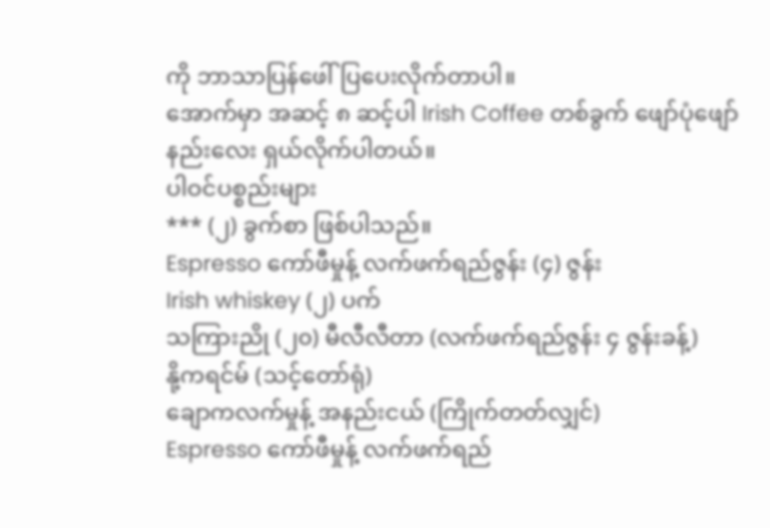ကို ဘာသာပြန်ဖေါ်ပြပေးလိုက်တာပါ။
အောက်မှာ အဆင့် ၈ ဆင့်ပါ Irish Coffee တစ်ခွက် ဖျော်ပုံဖျော်နည်းလေး ရှယ်လိုက်ပါတယ်။
ပါဝင်ပစ္စည်းများ
*** (၂) ခွက်စာ ဖြစ်ပါသည်။
Espresso ကော်ဖီမှုန့် လက်ဖက်ရည်ဇွန်း (၄) ဇွန်း
Irish whiskey (၂) ပက်
သကြားညို (၂၀) မီလီလီတာ (လက်ဖက်ရည်ဇွန်း ၄ ဇွန်းခန့်)
နို့ကရင်မ် (သင့်တော်ရုံ)
ချောကလက်မှုန့် အနည်းငယ် (ကြိုက်တတ်လျှင်)
Espresso ကော်ဖီမှုန့် လက်ဖက်ရည်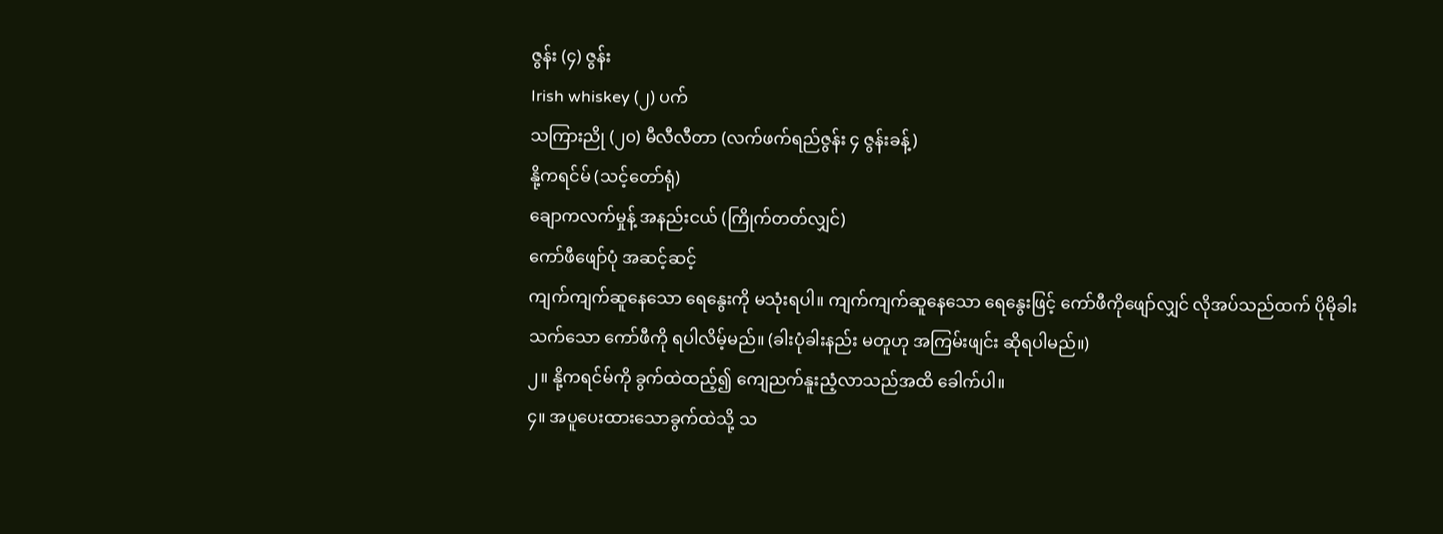ဇွန်း (၄) ဇွန်း
Irish whiskey (၂) ပက်
သကြားညို (၂၀) မီလီလီတာ (လက်ဖက်ရည်ဇွန်း ၄ ဇွန်းခန့်)
နို့ကရင်မ် (သင့်တော်ရုံ)
ချောကလက်မှုန့် အနည်းငယ် (ကြိုက်တတ်လျှင်)
ကော်ဖီဖျော်ပုံ အဆင့်ဆင့်
ကျက်ကျက်ဆူနေသော ရေနွေးကို မသုံးရပါ။ ကျက်ကျက်ဆူနေသော ရေနွေးဖြင့် ကော်ဖီကိုဖျော်လျှင် လိုအပ်သည်ထက် ပိုမိုခါးသက်သော ကော်ဖီကို ရပါလိမ့်မည်။ (ခါးပုံခါးနည်း မတူဟု အကြမ်းဖျင်း ဆိုရပါမည်။)
၂။ နို့ကရင်မ်ကို ခွက်ထဲထည့်၍ ကျေညက်နူးညံ့လာသည်အထိ ခေါက်ပါ။
၄။ အပူပေးထားသောခွက်ထဲသို့ သ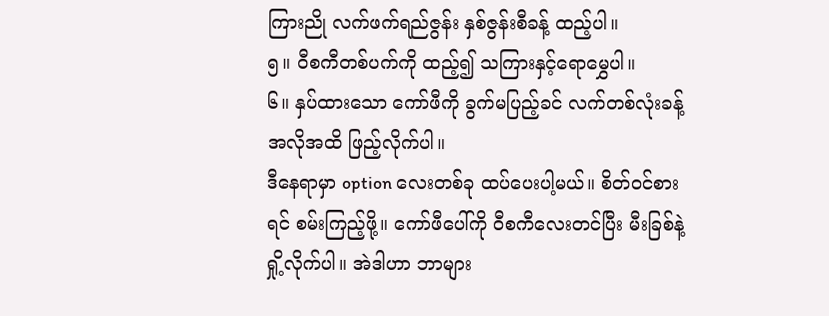ကြားညို လက်ဖက်ရည်ဇွန်း နှစ်ဇွန်းစီခန့် ထည့်ပါ။
၅။ ဝီစကီတစ်ပက်ကို ထည့်၍ သကြားနှင့်ရောမွှေပါ။
၆။ နှပ်ထားသော ကော်ဖီကို ခွက်မပြည့်ခင် လက်တစ်လုံးခန့် အလိုအထိ ဖြည့်လိုက်ပါ။
ဒီနေရာမှာ option လေးတစ်ခု ထပ်ပေးပါ့မယ်။ စိတ်ဝင်စားရင် စမ်းကြည့်ဖို့။ ကော်ဖီပေါ်ကို ဝီစကီလေးတင်ပြီး မီးခြစ်နဲ့ ရှို့လိုက်ပါ။ အဲဒါဟာ ဘာများ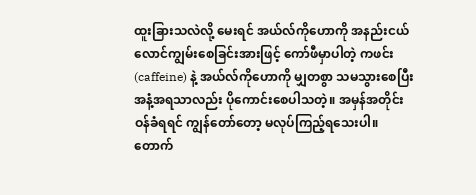ထူးခြားသလဲလို့ မေးရင် အယ်လ်ကိုဟောကို အနည်းငယ် လောင်ကျွမ်းစေခြင်းအားဖြင့် ကော်ဖီမှာပါတဲ့ ကဖင်း (caffeine) နဲ့ အယ်လ်ကိုဟောကို မျှတစွာ သမသွားစေပြီး အနံ့အရသာလည်း ပိုကောင်းစေပါသတဲ့။ အမှန်အတိုင်း ဝန်ခံရရင် ကျွန်တော်တော့ မလုပ်ကြည့်ရသေးပါ။ တောက်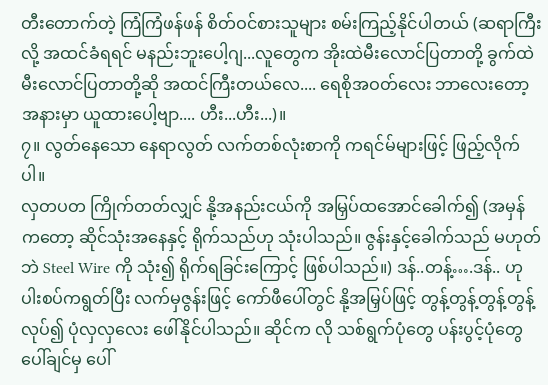တီးတောက်တဲ့ ကြံကြံဖန်ဖန် စိတ်ဝင်စားသူများ စမ်းကြည့်နိုင်ပါတယ် (ဆရာကြီးလို့ အထင်ခံရရင် မနည်းဘူးပေါ့ဂျ...လူတွေက အိုးထဲမီးလောင်ပြတာတို့ ခွက်ထဲမီးလောင်ပြတာတို့ဆို အထင်ကြီးတယ်လေ.... ရေစိုအဝတ်လေး ဘာလေးတော့ အနားမှာ ယူထားပေါ့ဗျာ.... ဟီး...ဟီး...)။
၇။ လွတ်နေသော နေရာလွတ် လက်တစ်လုံးစာကို ကရင်မ်များဖြင့် ဖြည့်လိုက်ပါ။
လှတပတ ကြိုက်တတ်လျှင် နို့အနည်းငယ်ကို အမြှပ်ထအောင်ခေါက်၍ (အမှန်ကတော့ ဆိုင်သုံးအနေနှင့် ရိုက်သည်ဟု သုံးပါသည်။ ဇွန်းနှင့်ခေါက်သည် မဟုတ်ဘဲ Steel Wire ကို သုံး၍ ရိုက်ရခြင်းကြောင့် ဖြစ်ပါသည်။) ဒန်..တန့်….ဒန်.. ဟု ပါးစပ်ကရွတ်ပြီး လက်မှဇွန်းဖြင့် ကော်ဖီပေါ်တွင် နို့အမြှပ်ဖြင့် တွန့်တွန့်တွန့်တွန့်လုပ်၍ ပုံလှလှလေး ဖေါ်နိုင်ပါသည်။ ဆိုင်က လို သစ်ရွက်ပုံတွေ ပန်းပွင့်ပုံတွေ ပေါ်ချင်မှ ပေါ်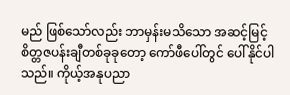မည် ဖြစ်သော်လည်း ဘာမှန်းမသိသော အဆင့်မြင့် စိတ္တဇပန်းချီတစ်ခုခုတော့ ကော်ဖီပေါ်တွင် ပေါ်နိုင်ပါသည်။ ကိုယ့်အနုပညာ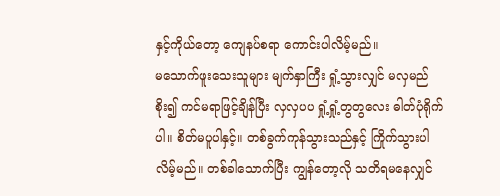နှင့်ကိုယ်တော့ ကျေနပ်စရာ ကောင်းပါလိမ့်မည်။
မသောက်ဖူးသေးသူများ မျက်နှာကြီး ရှုံ့သွားလျှင် မလှမည်စိုး၍ ကင်မရာဖြင့်ချိန်ပြီး လှလှပပ ရှုံ့ရှုံ့တွတွလေး ဓါတ်ပုံရိုက်ပါ။ စိတ်မပူပါနှင့်။ တစ်ခွက်ကုန်သွားသည်နှင့် ကြိုက်သွားပါလိမ့်မည်။ တစ်ခါသောက်ပြီး ကျွန်တော့လို သတိရမနေလျှင်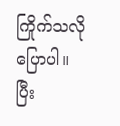ကြိုက်သလို ပြောပါ။
ပြီး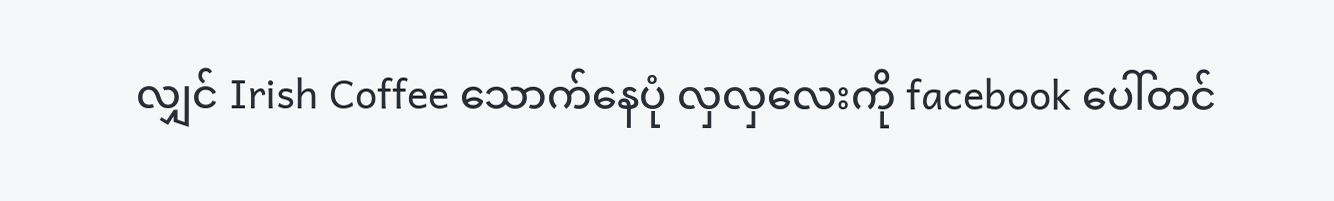လျှင် Irish Coffee သောက်နေပုံ လှလှလေးကို facebook ပေါ်တင်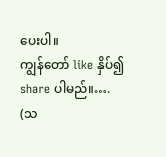ပေးပါ။
ကျွန်တော် like နှိပ်၍ share ပါမည်။….
(သ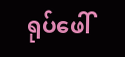ရုပ်ဖေါ်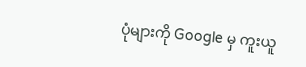ပုံများကို Google မှ ကူးယူ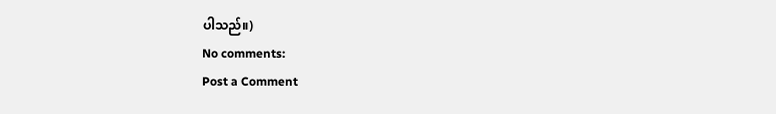ပါသည်။)
No comments:
Post a Comment